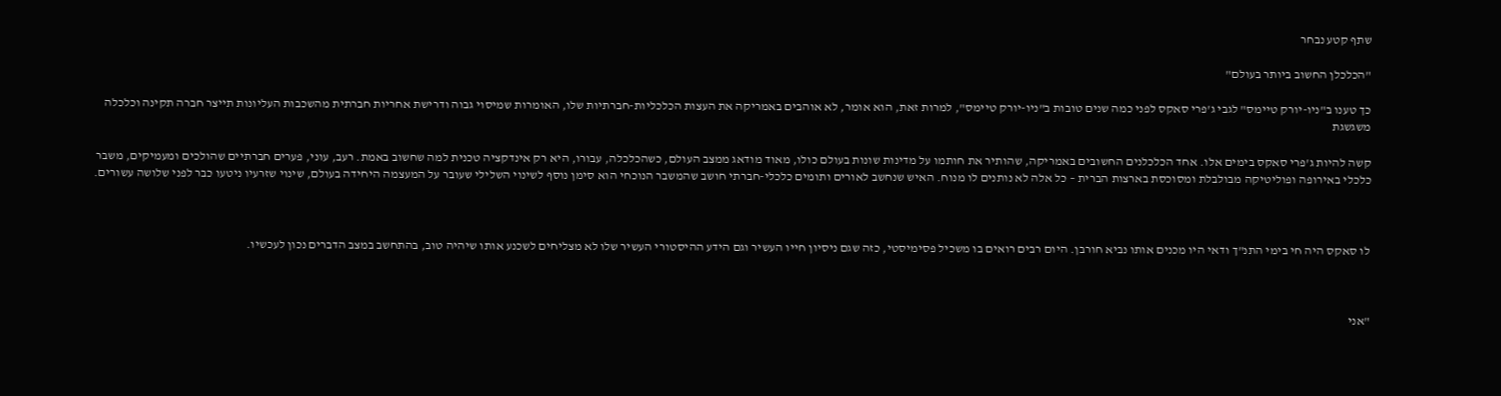שתף קטע נבחר

"הכלכלן החשוב ביותר בעולם"

כך טענו ב"ניו-יורק טיימס" לגבי ג'פרי סאקס לפני כמה שנים טובות ב"ניו-יורק טיימס", למרות זאת, הוא אומר, לא אוהבים באמריקה את העצות הכלכליות-חברתיות שלו, האומרות שמיסוי גבוה ודרישת אחריות חברתית מהשכבות העליונות תייצר חברה תקינה וכלכלה משגשגת

קשה להיות ג'פרי סאקס בימים אלו. אחד הכלכלנים החשובים באמריקה, שהותיר את חותמו על מדינות שונות בעולם כולו, מאוד מודאג ממצב העולם, כשהכלכלה, עבורו, היא רק אינדקציה טכנית למה שחשוב באמת. רעב, עוני, פערים חברתיים שהולכים ומעמיקים, משבר כלכלי באירופה ופוליטיקה מבולבלת ומסוכסת בארצות הברית – כל אלה לא נותנים לו מנוח. האיש שנחשב לאורים ותומים כלכלי-חברתי חושב שהמשבר הנוכחי הוא סימן נוסף לשינוי השלילי שעובר על המעצמה היחידה בעולם, שינוי שזרעיו ניטעו כבר לפני שלושה עשורים.



לו סאקס היה חי בימי התנ"ך ודאי היו מכנים אותו נביא חורבן. היום רבים רואים בו משכיל פסימיסטי, כזה שגם ניסיון חייו העשיר וגם הידע ההיסטורי העשיר שלו לא מצליחים לשכנע אותו שיהיה טוב, בהתחשב במצב הדברים נכון לעכשיו.



"אני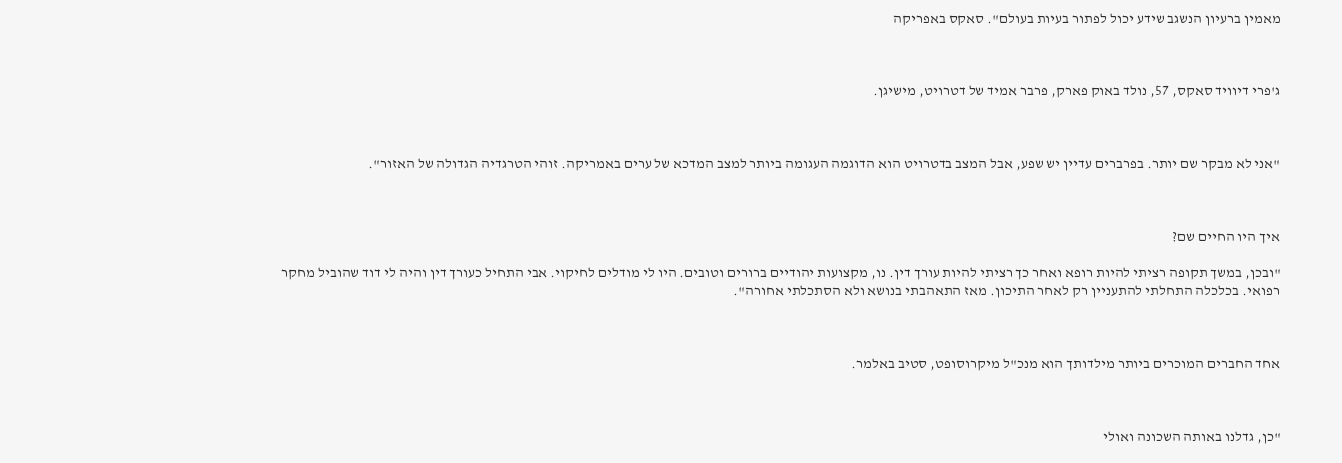מאמין ברעיון הנשגב שידע יכול לפתור בעיות בעולם". סאקס באפריקה



ג'פרי דיוויד סאקס, 57, נולד באוק פארק, פרבר אמיד של דטרויט, מישיגן.



"אני לא מבקר שם יותר. בפרברים עדיין יש שפע, אבל המצב בדטרויט הוא הדוגמה העגומה ביותר למצב המדכא של ערים באמריקה. זוהי הטרגדיה הגדולה של האזור".



איך היו החיים שם?

"ובכן, במשך תקופה רציתי להיות רופא ואחר כך רציתי להיות עורך דין. נו, מקצועות יהודיים ברורים וטובים. היו לי מודלים לחיקוי. אבי התחיל כעורך דין והיה לי דוד שהוביל מחקר רפואי. בכלכלה התחלתי להתעניין רק לאחר התיכון. מאז התאהבתי בנושא ולא הסתכלתי אחורה".



אחד החברים המוכרים ביותר מילדותך הוא מנכ"ל מיקרוסופט, סטיב באלמר.



"כן, גדלנו באותה השכונה ואולי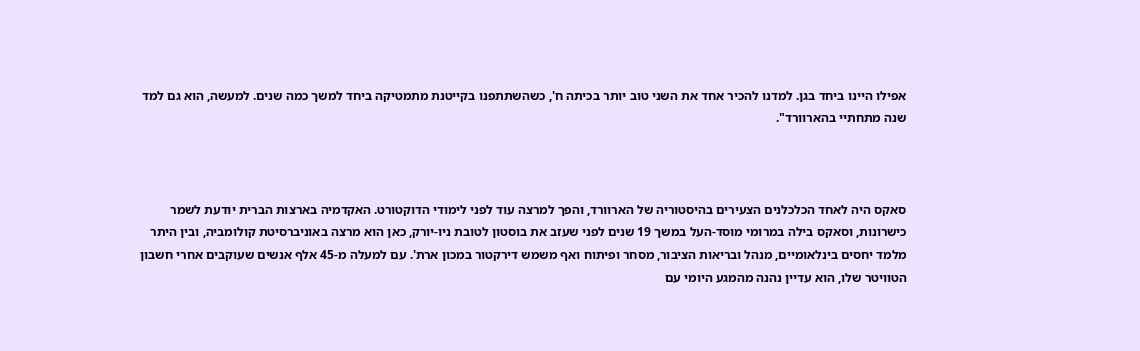אפילו היינו ביחד בגן. למדנו להכיר אחד את השני טוב יותר בכיתה ח', כשהשתתפנו בקייטנת מתמטיקה ביחד למשך כמה שנים. למעשה, הוא גם למד שנה מתחתיי בהארוורד".



סאקס היה לאחד הכלכלנים הצעירים בהיסטוריה של הארוורד, והפך למרצה עוד לפני לימודי הדוקטורט. האקדמיה בארצות הברית יודעת לשמר כישרונות, וסאקס בילה במרומי מוסד-העל במשך 19 שנים לפני שעזב את בוסטון לטובת ניו-יורק, כאן הוא מרצה באוניברסיטת קולומביה, ובין היתר מלמד יחסים בינלאומיים, מנהל ובריאות הציבור, מסחר ופיתוח ואף משמש דירקטור במכון ארת'. עם למעלה מ-45 אלף אנשים שעוקבים אחרי חשבון הטוויטר שלו, הוא עדיין נהנה מהמגע היומי עם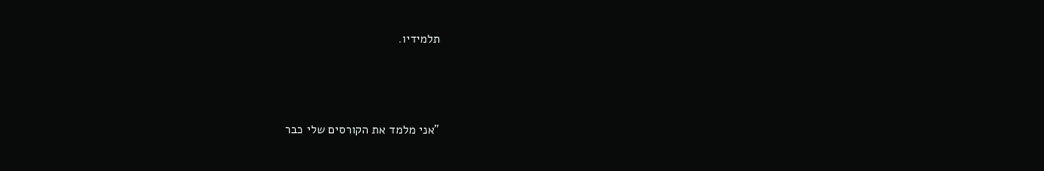תלמידיו.



"אני מלמד את הקורסים שלי כבר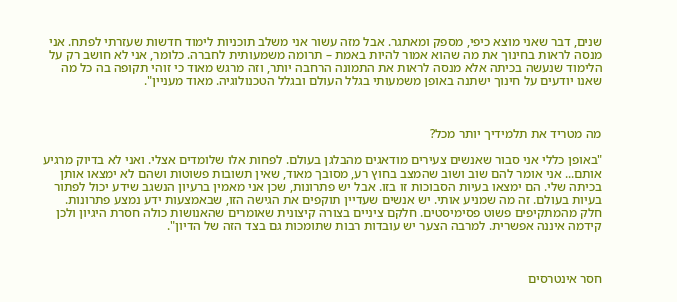שנים, דבר שאני מוצא כיפי, מספק ומאתגר. אבל מזה עשור אני משלב תוכניות לימוד חדשות שעזרתי לפתח. אני מנסה לראות בחינוך את מה שהוא אמור להיות באמת – תרומה משמעותית לחברה. כלומר, אני לא חושב רק על הלימוד שנעשה בכיתה אלא מנסה לראות את התמונה הרחבה יותר, וזה מרגש מאוד כי זוהי תקופה בה כל מה שאנו יודעים על חינוך ישתנה באופן משמעותי בגלל העולם ובגלל הטכנולוגיה. מאוד מעניין".



מה מטריד את תלמידיך יותר מכל?

"באופן כללי אני סבור שאנשים צעירים מודאגים מהבלגן בעולם. לפחות אלו שלומדים אצלי. ואני לא בדיוק מרגיע אותם... אני אומר להם שוב ושוב שהמצב בחוץ רע, מסובך מאוד, שאין תשובות פשוטות ושהם לא ימצאו אותן בכיתה שלי. הם ימצאו בעיות הסבוכות זו בזו. אבל יש פתרונות, שכן אני מאמין ברעיון הנשגב שידע יכול לפתור בעיות בעולם. זה מה שמניע אותי. יש אנשים שעדיין תוקפים את הגישה הזו, שבאמצעות ידע נמצע פתרונות. חלק מהמתקיפים פשוט פסימיסטים. חלקם ציניים בצורה קיצונית שאומרים שהאנושות כולה חסרת היגיון ולכן קידמה איננה אפשרית. למרבה הצער יש עובדות רבות שתומכות גם בצד הזה של הדיון".



חסר אינטרסים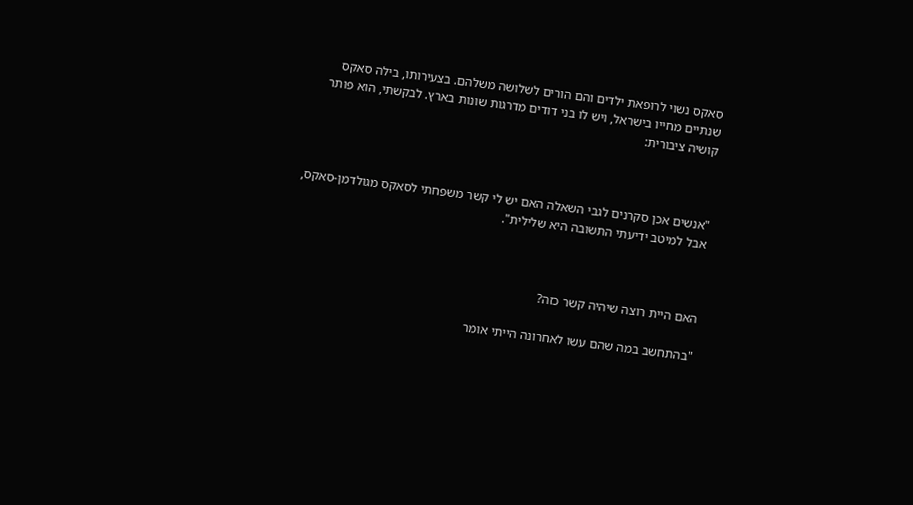סאקס נשוי לרופאת ילדים והם הורים לשלושה משלהם. בצעירותו, בילה סאקס שנתיים מחייו בישראל, ויש לו בני דודים מדרגות שונות בארץ. לבקשתי, הוא פותר קושיה ציבורית:



"אנשים אכן סקרנים לגבי השאלה האם יש לי קשר משפחתי לסאקס מגולדמן-סאקס, אבל למיטב ידיעתי התשובה היא שלילית".



האם היית רוצה שיהיה קשר כזה?

"בהתחשב במה שהם עשו לאחרונה הייתי אומר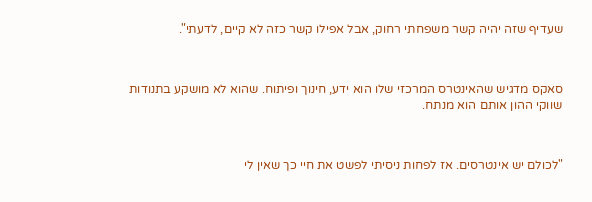שעדיף שזה יהיה קשר משפחתי רחוק, אבל אפילו קשר כזה לא קיים, לדעתי".



סאקס מדגיש שהאינטרס המרכזי שלו הוא ידע, חינוך ופיתוח. שהוא לא מושקע בתנודות שווקי ההון אותם הוא מנתח.



"לכולם יש אינטרסים. אז לפחות ניסיתי לפשט את חיי כך שאין לי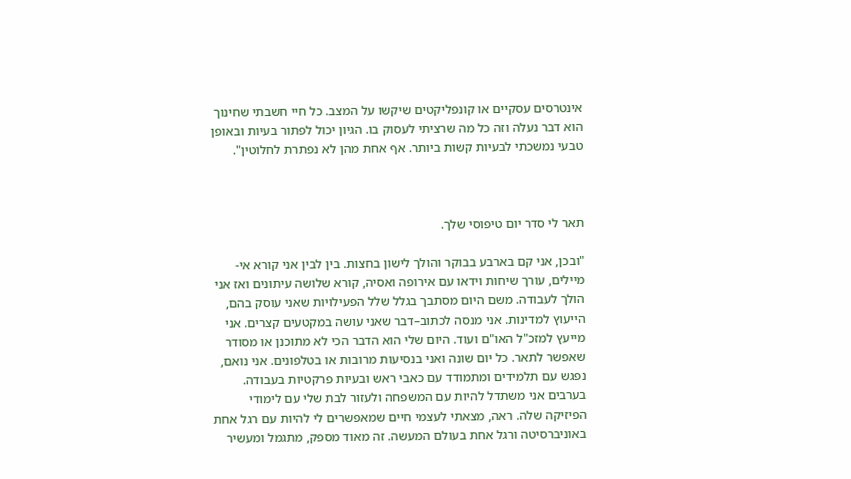אינטרסים עסקיים או קונפליקטים שיקשו על המצב. כל חיי חשבתי שחינוך הוא דבר נעלה וזה כל מה שרציתי לעסוק בו. הגיון יכול לפתור בעיות ובאופן טבעי נמשכתי לבעיות קשות ביותר. אף אחת מהן לא נפתרת לחלוטין".



תאר לי סדר יום טיפוסי שלך.

"ובכן, אני קם בארבע בבוקר והולך לישון בחצות. בין לבין אני קורא אי-מיילים, עורך שיחות וידאו עם אירופה ואסיה, קורא שלושה עיתונים ואז אני הולך לעבודה. משם היום מסתבך בגלל שלל הפעילויות שאני עוסק בהם, הייעוץ למדינות. אני מנסה לכתוב–דבר שאני עושה במקטעים קצרים. אני מייעץ למזכ"ל האו"ם ועוד. היום שלי הוא הדבר הכי לא מתוכנן או מסודר שאפשר לתאר. כל יום שונה ואני בנסיעות מרובות או בטלפונים. אני נואם, נפגש עם תלמידים ומתמודד עם כאבי ראש ובעיות פרקטיות בעבודה. בערבים אני משתדל להיות עם המשפחה ולעזור לבת שלי עם לימודי הפיזיקה שלה. ראה, מצאתי לעצמי חיים שמאפשרים לי להיות עם רגל אחת באוניברסיטה ורגל אחת בעולם המעשה. זה מאוד מספק, מתגמל ומעשיר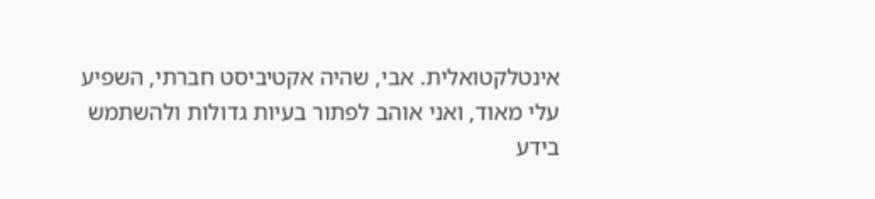אינטלקטואלית. אבי, שהיה אקטיביסט חברתי, השפיע עלי מאוד, ואני אוהב לפתור בעיות גדולות ולהשתמש בידע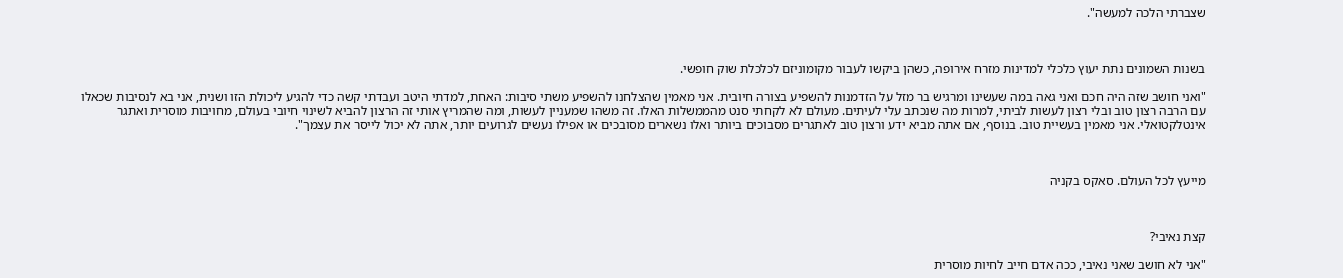שצברתי הלכה למעשה".



בשנות השמונים נתת יעוץ כלכלי למדינות מזרח אירופה, כשהן ביקשו לעבור מקומוניזם לכלכלת שוק חופשי.

"ואני חושב שזה היה חכם ואני גאה במה שעשינו ומרגיש בר מזל על הזדמנות להשפיע בצורה חיובית. אני מאמין שהצלחנו להשפיע משתי סיבות: האחת, למדתי היטב ועבדתי קשה כדי להגיע ליכולת הזו ושנית, אני בא לנסיבות שכאלו עם הרבה רצון טוב ובלי רצון לעשות לביתי, למרות מה שנכתב עלי לעיתים. מעולם לא לקחתי סנט מהממשלות האלו. זה משהו שמעניין לעשות, ומה שהמריץ אותי זה הרצון להביא לשינוי חיובי בעולם, מחויבות מוסרית ואתגר אינטלקטואלי. אני מאמין בעשיית טוב. בנוסף, אם אתה מביא ידע ורצון טוב לאתגרים מסבוכים ביותר ואלו נשארים מסובכים או אפילו נעשים לגרועים יותר, אתה לא יכול לייסר את עצמך".



מייעץ לכל העולם. סאקס בקניה



קצת נאיבי?

"אני לא חושב שאני נאיבי, ככה אדם חייב לחיות מוסרית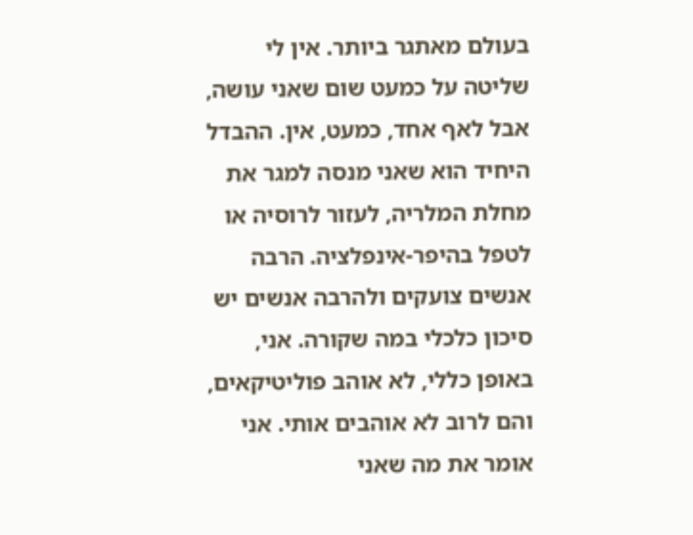בעולם מאתגר ביותר. אין לי שליטה על כמעט שום שאני עושה, אבל לאף אחד, כמעט, אין. ההבדל היחיד הוא שאני מנסה למגר את מחלת המלריה, לעזור לרוסיה או לטפל בהיפר-אינפלציה. הרבה אנשים צועקים ולהרבה אנשים יש סיכון כלכלי במה שקורה. אני, באופן כללי, לא אוהב פוליטיקאים, והם לרוב לא אוהבים אותי. אני אומר את מה שאני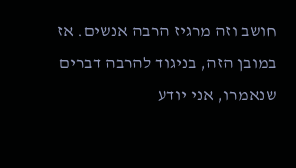חושב וזה מרגיז הרבה אנשים. אז במובן הזה, בניגוד להרבה דברים שנאמרו, אני יודע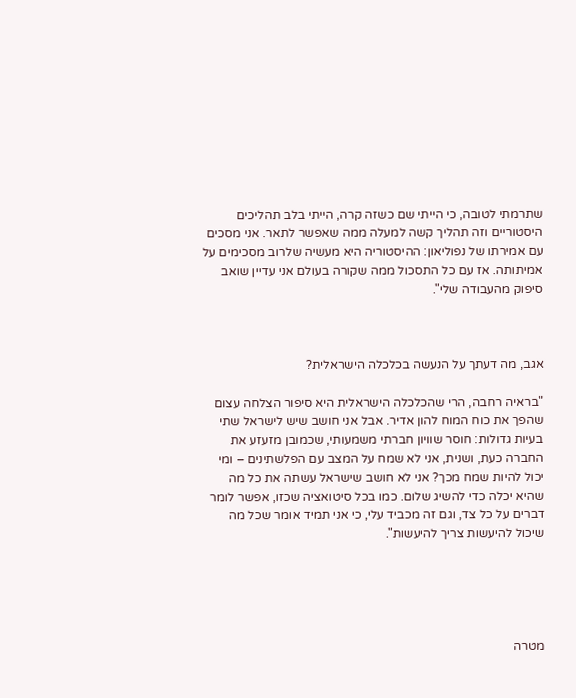שתרמתי לטובה, כי הייתי שם כשזה קרה, הייתי בלב תהליכים היסטוריים וזה תהליך קשה למעלה ממה שאפשר לתאר. אני מסכים עם אמירתו של נפוליאון: ההיסטוריה היא מעשיה שלרוב מסכימים על אמיתותה. אז עם כל התסכול ממה שקורה בעולם אני עדיין שואב סיפוק מהעבודה שלי".



אגב, מה דעתך על הנעשה בכלכלה הישראלית?

"בראיה רחבה, הרי שהכלכלה הישראלית היא סיפור הצלחה עצום שהפך את כוח המוח להון אדיר. אבל אני חושב שיש לישראל שתי בעיות גדולות: חוסר שוויון חברתי משמעותי, שכמובן מזעזע את החברה כעת, ושנית, אני לא שמח על המצב עם הפלשתינים – ומי יכול להיות שמח מכך? אני לא חושב שישראל עשתה את כל מה שהיא יכלה כדי להשיג שלום. כמו בכל סיטואציה שכזו, אפשר לומר דברים על כל צד, וגם זה מכביד עלי, כי אני תמיד אומר שכל מה שיכול להיעשות צריך להיעשות".





מטרה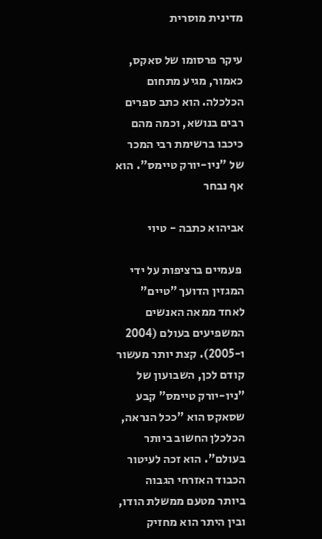מדינית מוסרית

עיקר פרסומו של סאקס, כאמור, מגיע מתחום הכלכלה. הוא כתב ספרים רבים בנושא, וכמה מהם כיכבו ברשימת רבי המכר של "ניו-יורק טיימס". הוא אף נבחר

אביהוא כתבה - טיוי

 פעמיים ברציפות על ידי המגזין הדועך "טיים" לאחד ממאה האנשים המשפיעים בעולם (2004 ו-2005). קצת יותר מעשור קודם לכן, השבועון של "ניו-יורק טיימס" קבע שסאקס הוא "ככל הנראה, הכלכלן החשוב ביותר בעולם". הוא זכה לעיטור הכבוד האזרחי הגבוה ביותר מטעם ממשלת הודו, ובין היתר הוא מחזיק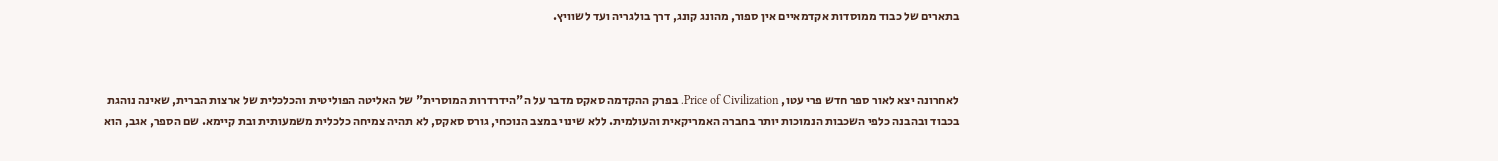בתארים של כבוד ממוסדות אקדמאיים אין ספור, מהונג קונג, דרך בולגריה ועד לשוויץ.



לאחרונה יצא לאור ספר חדש פרי עטו, Price of Civilization. בפרק ההקדמה סאקס מדבר על ה"הידרדרות המוסרית" של האליטה הפוליטית והכלכלית של ארצות הברית, שאינה נוהגת בכבוד ובהבנה כלפי השכבות הנמוכות יותר בחברה האמריקאית והעולמית. ללא שינוי במצב הנוכחי, גורס סאקס, לא תהיה צמיחה כלכלית משמעותית ובת קיימא. שם הספר, אגב, הוא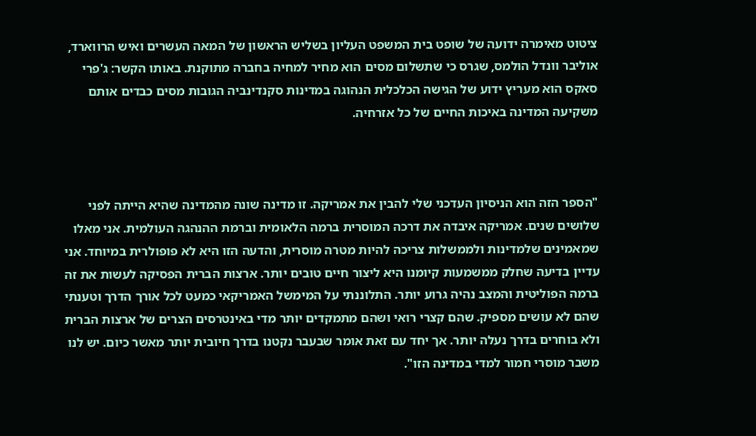ציטוט מאימרה ידועה של שופט בית המשפט העליון בשליש הראשון של המאה העשרים ואיש הרווארד, אוליבר וונדל הולמס, שגרס כי שתשלום מסים הוא מחיר למחיה בחברה מתוקנת. באותו הקשר: ג'פרי סאקס הוא מעריץ ידוע של הגישה הכלכלית הנהוגה במדינות סקנדינביה הגובות מסים כבדים אותם משקיעה המדינה באיכות החיים של כל אזרחיה.



"הספר הזה הוא הניסיון העדכני שלי להבין את אמריקה. זו מדינה שונה מהמדינה שהיא הייתה לפני שלושים שנים. אמריקה איבדה את דרכה המוסרית ברמה הלאומית וברמת ההנהגה העולמית. אני מאלו שמאמינים שלמדינות ולממשלות צריכה להיות מטרה מוסרית, והדעה הזו היא לא פופולרית במיוחד. אני עדיין בדיעה שחלק ממשמעות קיומנו היא ליצור חיים טובים יותר. ארצות הברית הפסיקה לעשות את זה ברמה הפוליטית והמצב נהיה גרוע יותר. התלוננתי על המימשל האמריקאי כמעט לכל אורך הדרך וטענתי שהם לא עושים מספיק. שהם קצרי רואי ושהם מתמקדים יותר מדי באינטרסים הצרים של ארצות הברית ולא בוחרים בדרך נעלה יותר. אך יחד עם זאת אומר שבעבר נקטנו בדרך חיובית יותר מאשר כיום. יש לנו משבר מוסרי חמור למדי במדינה הזו".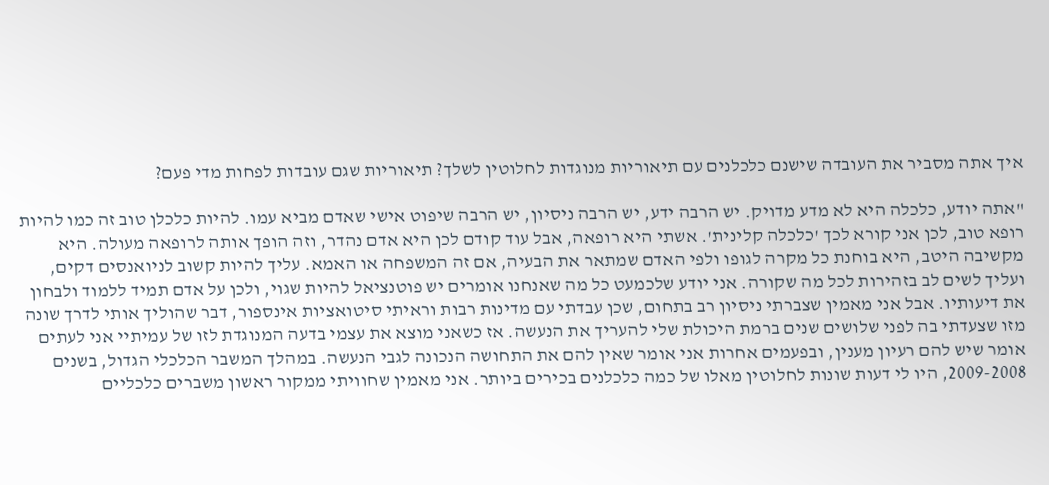איך אתה מסביר את העובדה שישנם כלכלנים עם תיאוריות מנוגדות לחלוטין לשלך? תיאוריות שגם עובדות לפחות מדי פעם?

"אתה יודע, כלכלה היא לא מדע מדויק. יש הרבה ידע, יש הרבה ניסיון, יש הרבה שיפוט אישי שאדם מביא עמו. להיות כלכלן טוב זה כמו להיות רופא טוב, לכן אני קורא לכך 'כלכלה קלינית'. אשתי היא רופאה, אבל עוד קודם לכן היא אדם נהדר, וזה הופך אותה לרופאה מעולה. היא מקשיבה היטב, היא בוחנת כל מקרה לגופו ולפי האדם שמתאר את הבעיה, אם זה המשפחה או האמא. עליך להיות קשוב לניואנסים דקים, ועליך לשים לב בזהירות לכל מה שקורה. אני יודע שלכמעט כל מה שאנחנו אומרים יש פוטנציאל להיות שגוי, ולכן על אדם תמיד ללמוד ולבחון את דיעותיו. אבל אני מאמין שצברתי ניסיון רב בתחום, שכן עבדתי עם מדינות רבות וראיתי סיטואציות אינספור, דבר שהוליך אותי לדרך שונה מזו שצעדתי בה לפני שלושים שנים ברמת היכולת שלי להעריך את הנעשה. אז כשאני מוצא את עצמי בדעה המנוגדת לזו של עמיתיי אני לעתים אומר שיש להם רעיון מענין, ובפעמים אחרות אני אומר שאין להם את התחושה הנכונה לגבי הנעשה. במהלך המשבר הכלכלי הגדול, בשנים 2009-2008, היו לי דעות שונות לחלוטין מאלו של כמה כלכלנים בכירים ביותר. אני מאמין שחוויתי ממקור ראשון משברים כלכליים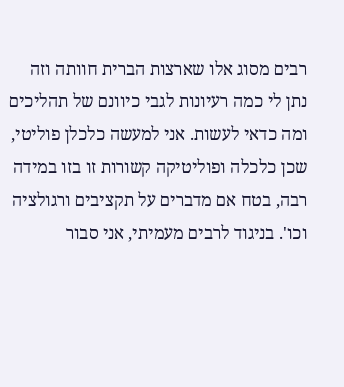רבים מסוג אלו שארצות הברית חוותה וזה נתן לי כמה רעיונות לגבי כיוונם של תהליכים ומה כדאי לעשות. אני למעשה כלכלן פוליטי, שכן כלכלה ופוליטיקה קשורות זו בזו במידה רבה, בטח אם מדברים על תקציבים ורגולציה וכו'. בניגוד לרבים מעמיתי, אני סבור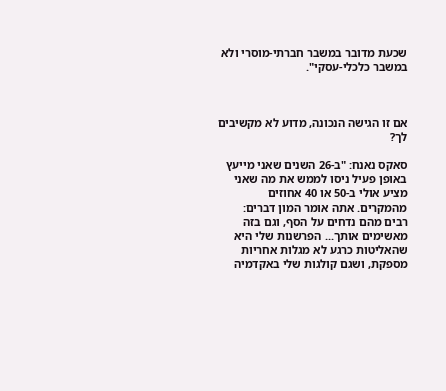שכעת מדובר במשבר חברתי-מוסרי ולא במשבר כלכלי-עסקי".



אם זו הגישה הנכונה, מדוע לא מקשיבים לך?

סאקס נאנח: "ב-26 השנים שאני מייעץ באופן פעיל ניסו לממש את מה שאני מציע אולי ב-50 או 40 אחוזים מהמקרים. אתה אומר המון דברים: רבים מהם נדחים על הסף, וגם בזה מאשימים אותך... הפרשנות שלי היא שהאליטות כרגע לא מגלות אחריות מספקת, ושגם קולגות שלי באקדמיה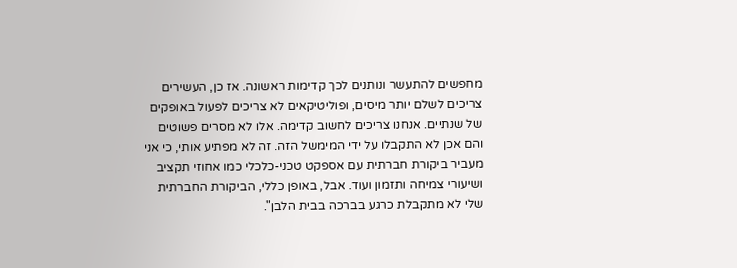מחפשים להתעשר ונותנים לכך קדימות ראשונה. אז כן, העשירים צריכים לשלם יותר מיסים, ופוליטיקאים לא צריכים לפעול באופקים של שנתיים. אנחנו צריכים לחשוב קדימה. אלו לא מסרים פשוטים והם אכן לא התקבלו על ידי המימשל הזה. זה לא מפתיע אותי, כי אני מעביר ביקורת חברתית עם אספקט טכני-כלכלי כמו אחוזי תקציב ושיעורי צמיחה ותזמון ועוד. אבל, באופן כללי, הביקורת החברתית שלי לא מתקבלת כרגע בברכה בבית הלבן".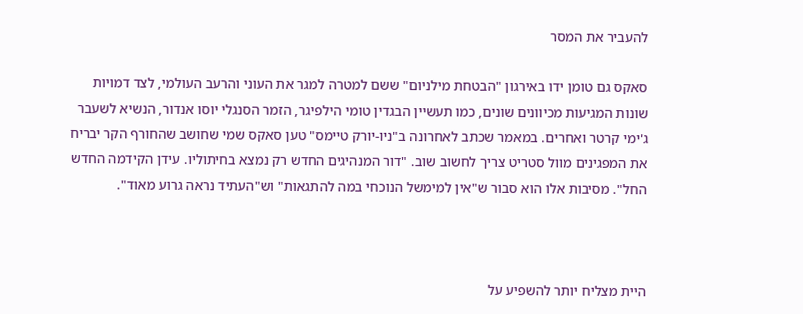להעביר את המסר

סאקס גם טומן ידו באירגון "הבטחת מילניום" ששם למטרה למגר את העוני והרעב העולמי, לצד דמויות שונות המגיעות מכיוונים שונים, כמו תעשיין הבגדין טומי הילפיגר, הזמר הסנגלי יוסו אנדור, הנשיא לשעבר ג'ימי קרטר ואחרים. במאמר שכתב לאחרונה ב"ניו-יורק טיימס" טען סאקס שמי שחושב שהחורף הקר יבריח את המפגינים מוול סטריט צריך לחשוב שוב. "דור המנהיגים החדש רק נמצא בחיתוליו. עידן הקידמה החדש החל". מסיבות אלו הוא סבור ש"אין למימשל הנוכחי במה להתגאות" וש"העתיד נראה גרוע מאוד".



היית מצליח יותר להשפיע על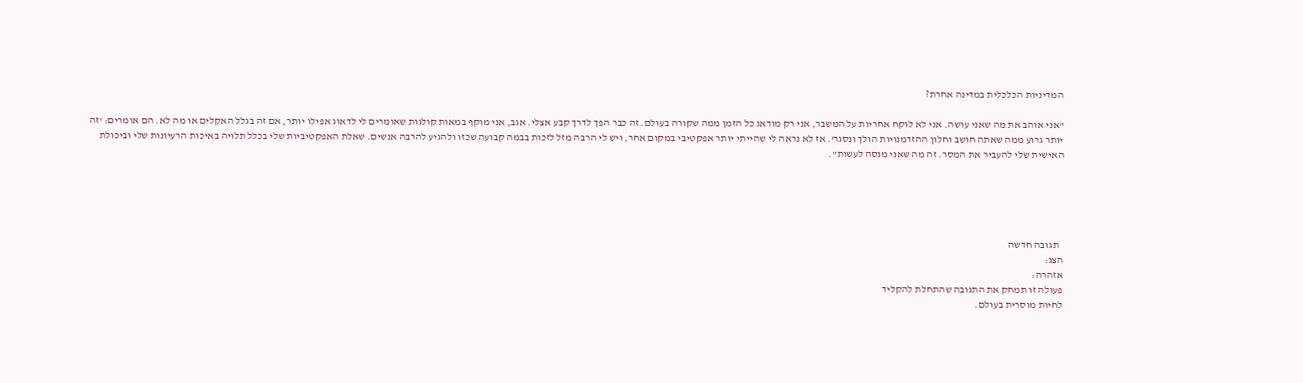המדיניות הכלכלית במדינה אחרת?

"אני אוהב את מה שאני עושה. אני לא לוקח אחריות על המשבר, אני רק מודאג כל הזמן ממה שקורה בעולם. זה כבר הפך לדרך קבע אצלי. אגב, אני מוקף במאות קולגות שאומרים לי לדאוג אפילו יותר, אם זה בגלל האקלים או מה לא. הם אומרים: 'זה יותר גרוע ממה שאתה חושב וחלון ההזדמנויות הולך ונסגר'. אז לא נראה לי שהייתי יותר אפקטיבי במקום אחר, ויש לי הרבה מזל לזכות בבמה קבועה שכזו ולהגיע להרבה אנשים. שאלת האפקטיביות שלי בכלל תלויה באיכות הרעיונות שלי וביכולת האישית שלי להעביר את המסר. זה מה שאני מנסה לעשות".





  תגובה חדשה
הצג:
אזהרה:
פעולה זו תמחק את התגובה שהתחלת להקליד
לחיות מוסרית בעולם.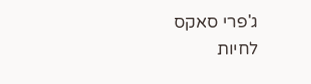ג'פרי סאקס
לחיות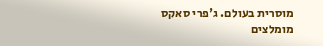מוסרית בעולם. ג'פרי סאקס
מומלצים